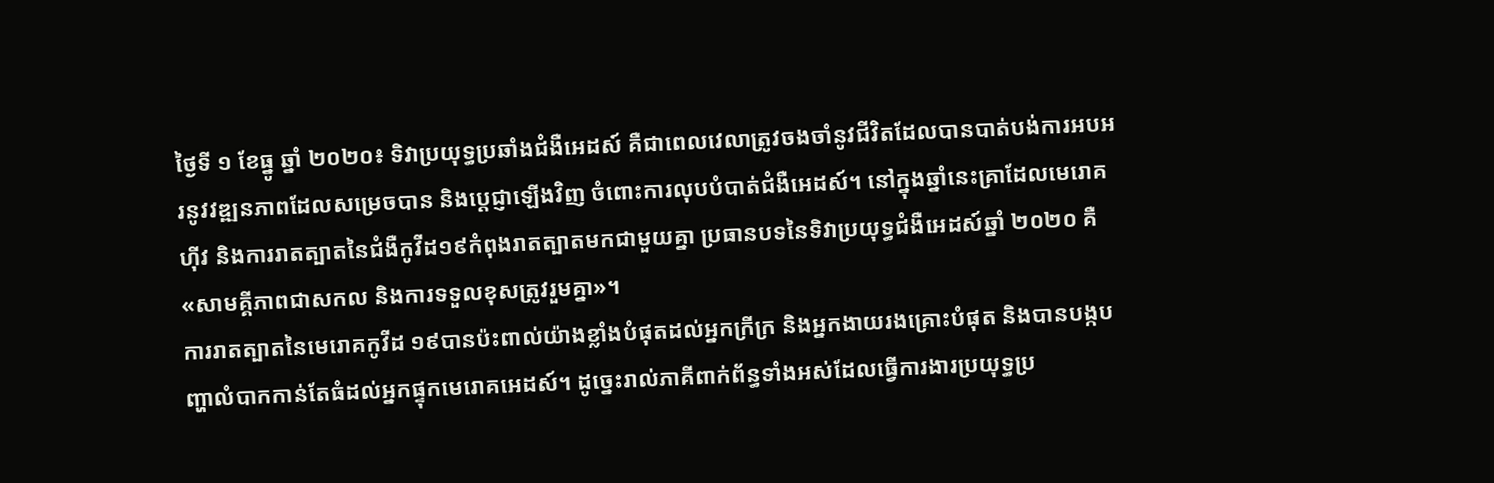ថ្ងៃទី ១ ខែធ្នូ ឆ្នាំ ២០២០៖ ទិវាប្រយុទ្ធប្រឆាំងជំងឺអេដស៍ គឺជាពេលវេលាត្រូវចងចាំនូវជីវិតដែលបានបាត់បង់ការអបអរនូវវឌ្ឍនភាពដែលសម្រេចបាន និងប្តេជ្ញាឡើងវិញ ចំពោះការលុបបំបាត់ជំងឺអេដស៍។ នៅក្នុងឆ្នាំនេះគ្រាដែលមេរោគហ៊ីវ និងការរាតត្បាតនៃជំងឺកូវីដ១៩កំពុងរាតត្បាតមកជាមួយគ្នា ប្រធានបទនៃទិវាប្រយុទ្ធជំងឺអេដស៍ឆ្នាំ ២០២០ គឺ «សាមគ្គីភាពជាសកល និងការទទួលខុសត្រូវរួមគ្នា»។
ការរាតត្បាតនៃមេរោគកូវីដ ១៩បានប៉ះពាល់យ៉ាងខ្លាំងបំផុតដល់អ្នកក្រីក្រ និងអ្នកងាយរងគ្រោះបំផុត និងបានបង្កបញ្ហាលំបាកកាន់តែធំដល់អ្នកផ្ទុកមេរោគអេដស៍។ ដូច្នេះរាល់ភាគីពាក់ព័ន្ធទាំងអស់ដែលធ្វើការងារប្រយុទ្ធប្រ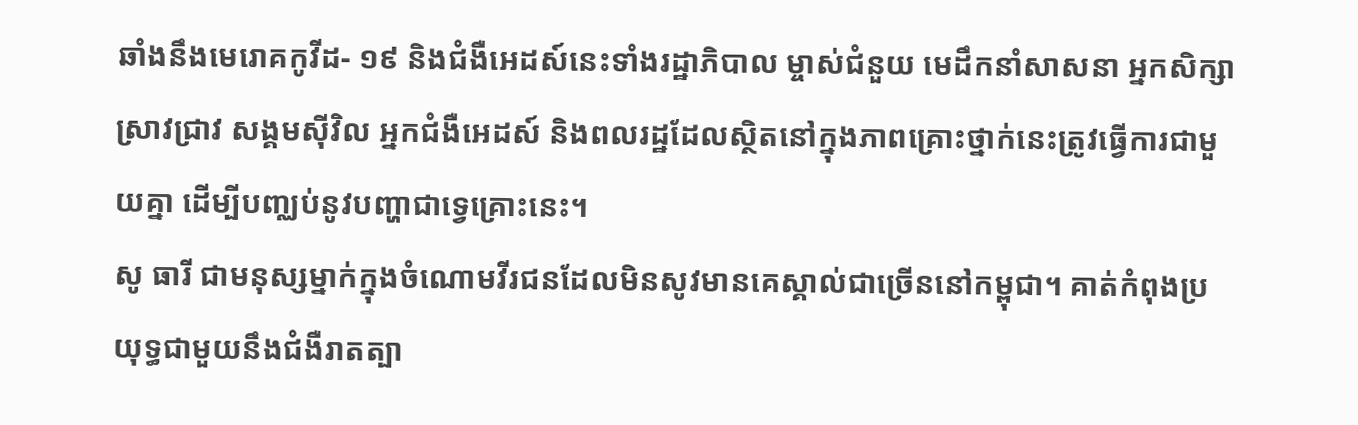ឆាំងនឹងមេរោគកូវីដ- ១៩ និងជំងឺអេដស៍នេះទាំងរដ្ឋាភិបាល ម្ចាស់ជំនួយ មេដឹកនាំសាសនា អ្នកសិក្សាស្រាវជ្រាវ សង្គមស៊ីវិល អ្នកជំងឺអេដស៍ និងពលរដ្ឋដែលស្ថិតនៅក្នុងភាពគ្រោះថ្នាក់នេះត្រូវធ្វើការជាមួយគ្នា ដើម្បីបញ្ឈប់នូវបញ្ហាជាទ្វេគ្រោះនេះ។
សូ ធារី ជាមនុស្សម្នាក់ក្នុងចំណោមវីរជនដែលមិនសូវមានគេស្គាល់ជាច្រើននៅកម្ពុជា។ គាត់កំពុងប្រយុទ្ធជាមួយនឹងជំងឺរាតត្បា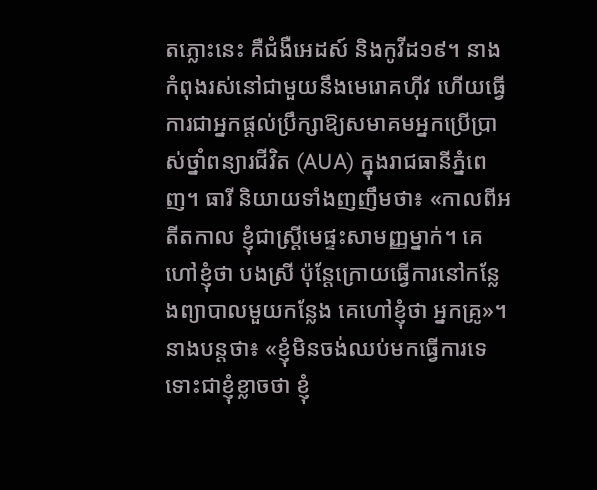តភ្លោះនេះ គឺជំងឺអេដស៍ និងកូវីដ១៩។ នាងកំពុងរស់នៅជាមួយនឹងមេរោគហ៊ីវ ហើយធ្វើការជាអ្នកផ្តល់ប្រឹក្សាឱ្យសមាគមអ្នកប្រើប្រាស់ថ្នាំពន្យារជីវិត (AUA) ក្នុងរាជធានីភ្នំពេញ។ ធារី និយាយទាំងញញឹមថា៖ «កាលពីអតីតកាល ខ្ញុំជាស្ត្រីមេផ្ទះសាមញ្ញម្នាក់។ គេហៅខ្ញុំថា បងស្រី ប៉ុន្តែក្រោយធ្វើការនៅកន្លែងព្យាបាលមួយកន្លែង គេហៅខ្ញុំថា អ្នកគ្រូ»។
នាងបន្តថា៖ «ខ្ញុំមិនចង់ឈប់មកធ្វើការទេ ទោះជាខ្ញុំខ្លាចថា ខ្ញុំ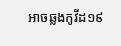អាចឆ្លងកូវីដ១៩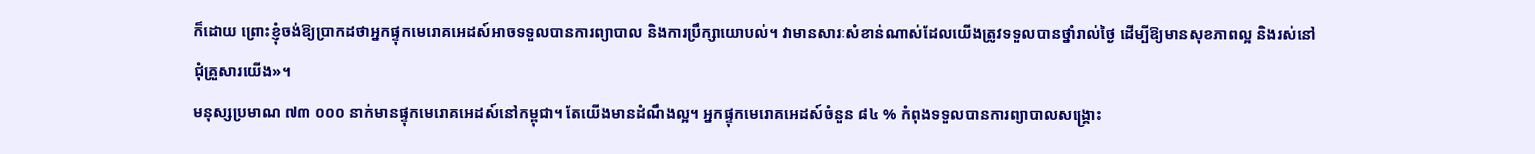ក៏ដោយ ព្រោះខ្ញុំចង់ឱ្យប្រាកដថាអ្នកផ្ទុកមេរោគអេដស៍អាចទទួលបានការព្យាបាល និងការប្រឹក្សាយោបល់។ វាមានសារៈសំខាន់ណាស់ដែលយើងត្រូវទទួលបានថ្នាំរាល់ថ្ងៃ ដើម្បីឱ្យមានសុខភាពល្អ និងរស់នៅជុំគ្រួសារយើង»។
មនុស្សប្រមាណ ៧៣ ០០០ នាក់មានផ្ទុកមេរោគអេដស៍នៅកម្ពុជា។ តែយើងមានដំណឹងល្អ។ អ្នកផ្ទុកមេរោគអេដស៍ចំនួន ៨៤ % កំពុងទទួលបានការព្យាបាលសង្គ្រោះ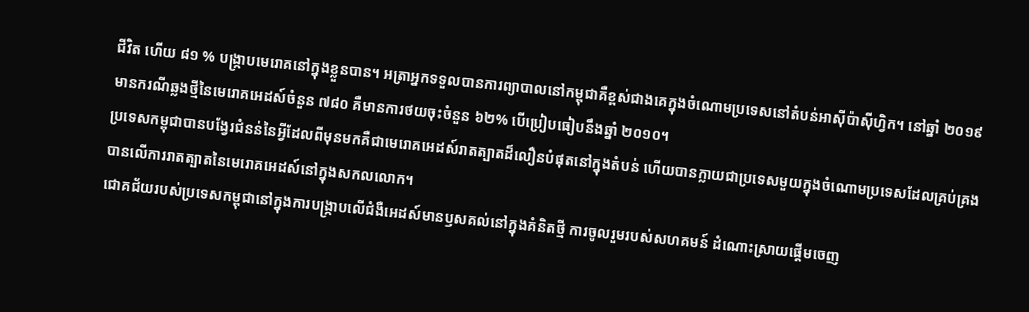ជីវិត ហើយ ៨១ % បង្ក្រាបមេរោគនៅក្នុងខ្លួនបាន។ អត្រាអ្នកទទួលបានការព្យាបាលនៅកម្ពុជាគឺខ្ពស់ជាងគេក្នុងចំណោមប្រទេសនៅតំបន់អាស៊ីប៉ាស៊ីហ្វិក។ នៅឆ្នាំ ២០១៩ មានករណីឆ្លងថ្មីនៃមេរោគអេដស៍ចំនួន ៧៨០ គឺមានការថយចុះចំនួន ៦២% បើប្រៀបធៀបនឹងឆ្នាំ ២០១០។
ប្រទេសកម្ពុជាបានបង្វែរជំនន់នៃអ្វីដែលពីមុនមកគឺជាមេរោគអេដស៍រាតត្បាតដ៏លឿនបំផុតនៅក្នុងតំបន់ ហើយបានក្លាយជាប្រទេសមួយក្នុងចំណោមប្រទេសដែលគ្រប់គ្រងបានលើការរាតត្បាតនៃមេរោគអេដស៍នៅក្នុងសកលលោក។
ជោគជ័យរបស់ប្រទេសកម្ពុជានៅក្នុងការបង្ក្រាបលើជំងឺអេដស៍មានឫសគល់នៅក្នុងគំនិតថ្មី ការចូលរួមរបស់សហគមន៍ ដំណោះស្រាយផ្តើមចេញ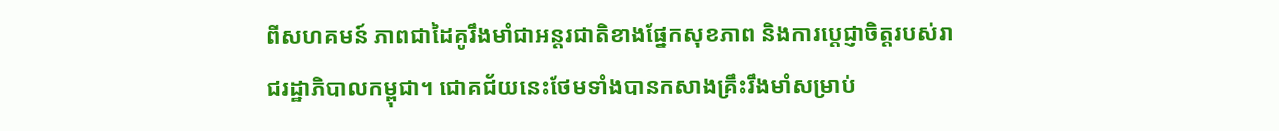ពីសហគមន៍ ភាពជាដៃគូរឹងមាំជាអន្តរជាតិខាងផ្នែកសុខភាព និងការប្តេជ្ញាចិត្តរបស់រាជរដ្ឋាភិបាលកម្ពុជា។ ជោគជ័យនេះថែមទាំងបានកសាងគ្រឹះរឹងមាំសម្រាប់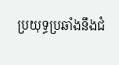ប្រយុទ្ធប្រឆាំងនឹងជំ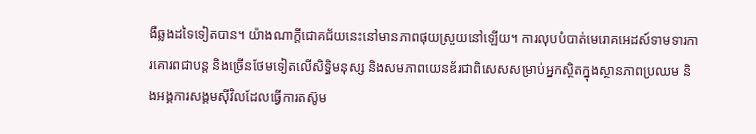ងឺឆ្លងដទៃទៀតបាន។ យ៉ាងណាក្តីជោគជ័យនេះនៅមានភាពផុយស្រួយនៅឡើយ។ ការលុបបំបាត់មេរោគអេដស៍ទាមទារការគោរពជាបន្ត និងច្រើនថែមទៀតលើសិទ្ធិមនុស្ស និងសមភាពយេនឌ័រជាពិសេសសម្រាប់អ្នកស្ថិតក្នុងស្ថានភាពប្រឈម និងអង្គការសង្គមស៊ីវិលដែលធ្វើការតស៊ូម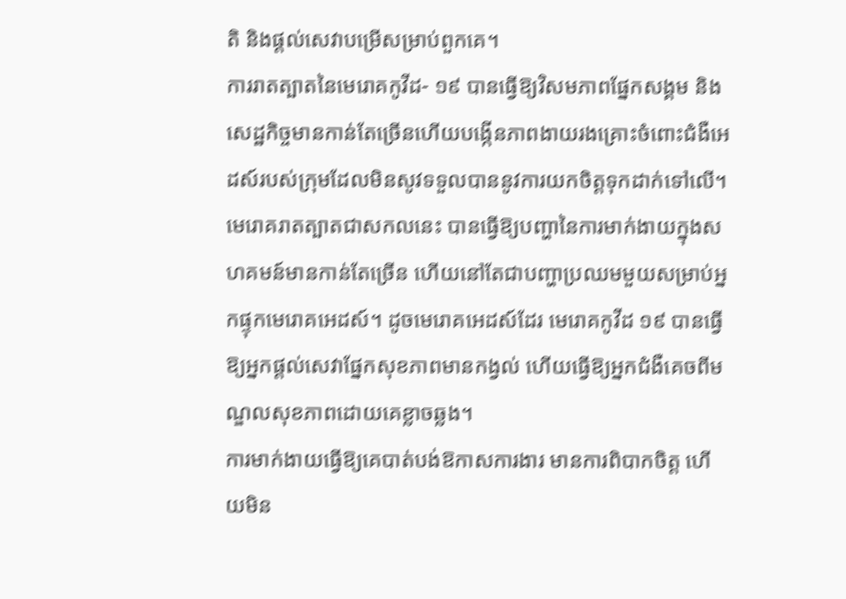តិ និងផ្តល់សេវាបម្រើសម្រាប់ពួកគេ។
ការរាតត្បាតនៃមេរោគកូវីដ- ១៩ បានធ្វើឱ្យវិសមភាពផ្នែកសង្គម និងសេដ្ឋកិច្ចមានកាន់តែច្រើនហើយបង្កើនភាពងាយរងគ្រោះចំពោះជំងឺអេដស៍របស់ក្រុមដែលមិនសូវទទួលបាននូវការយកចិត្តទុកដាក់ទៅលើ។ មេរោគរាតត្បាតជាសកលនេះ បានធ្វើឱ្យបញ្ហានៃការមាក់ងាយក្នុងសហគមន៍មានកាន់តែច្រើន ហើយនៅតែជាបញ្ហាប្រឈមមួយសម្រាប់អ្នកផ្ទុកមេរោគអេដស៍។ ដូចមេរោគអេដស៍ដែរ មេរោគកូវីដ ១៩ បានធ្វើឱ្យអ្នកផ្តល់សេវាផ្នែកសុខភាពមានកង្វល់ ហើយធ្វើឱ្យអ្នកជំងឺគេចពីមណ្ឌលសុខភាពដោយគេខ្លាចឆ្លង។
ការមាក់ងាយធ្វើឱ្យគេបាត់បង់ឱកាសការងារ មានការពិបាកចិត្ត ហើយមិន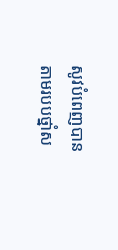សូវបំពេញបានតាមរបបថ្នាំស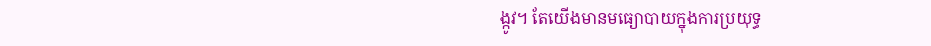ង្កូវ។ តែយើងមានមធ្យោបាយក្នុងការប្រយុទ្ធ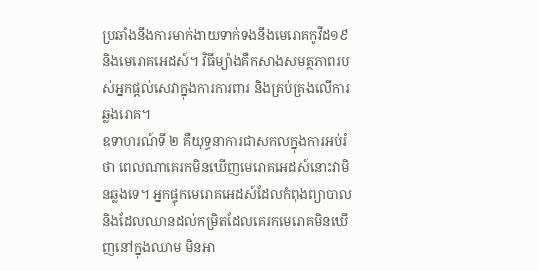ប្រឆាំងនឹងការមាក់ងាយទាក់ទងនឹងមេរោគកូវីដ១៩ និងមេរោគអេដស៍។ វិធីម្យ៉ាងគឺកសាងសមត្ថភាពរបស់អ្នកផ្តល់សេវាក្នុងការការពារ និងគ្រប់គ្រងលើការឆ្លងរោគ។
ឧទាហរណ៍ទី ២ គឺយុទ្ធនាការជាសកលក្នុងការអប់រំថា ពេលណាគេរកមិនឃើញមេរោគអេដស៍នោះវាមិនឆ្លងទេ។ អ្នកផ្ទុកមេរោគអេដស៍ដែលកំពុងព្យាបាល និងដែលឈានដល់កម្រិតដែលគេរកមេរោគមិនឃើញនៅក្នុងឈាម មិនអា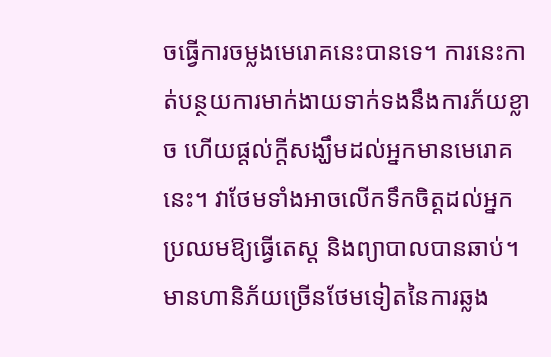ចធ្វើការចម្លងមេរោគនេះបានទេ។ ការនេះកាត់បន្ថយការមាក់ងាយទាក់ទងនឹងការភ័យខ្លាច ហើយផ្តល់ក្តីសង្ឃឹមដល់អ្នកមានមេរោគនេះ។ វាថែមទាំងអាចលើកទឹកចិត្តដល់អ្នកប្រឈមឱ្យធ្វើតេស្ត និងព្យាបាលបានឆាប់។
មានហានិភ័យច្រើនថែមទៀតនៃការឆ្លង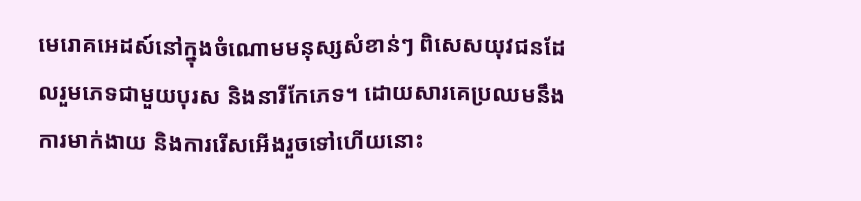មេរោគអេដស៍នៅក្នុងចំណោមមនុស្សសំខាន់ៗ ពិសេសយុវជនដែលរួមភេទជាមួយបុរស និងនារីកែភេទ។ ដោយសារគេប្រឈមនឹងការមាក់ងាយ និងការរើសអើងរួចទៅហើយនោះ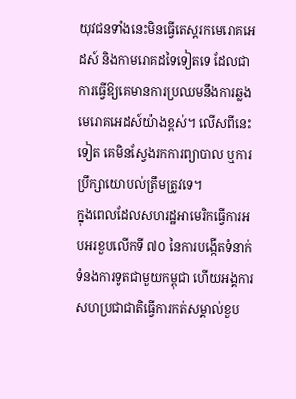យុវជនទាំងនេះមិនធ្វើតេស្តរកមេរោគអេដស៍ និងកាមរោគដទៃទៀតទេ ដែលជាការធ្វើឱ្យគេមានការប្រឈមនឹងការឆ្លងមេរោគអេដស៍យ៉ាងខ្ពស់។ លើសពីនេះទៀត គេមិនស្វែងរកការព្យាបាល ឬការប្រឹក្សាយោបល់ត្រឹមត្រូវទេ។
ក្នុងពេលដែលសហរដ្ឋអាមេរិកធ្វើការអបអរខួបលើកទី ៧០ នៃការបង្កើតទំនាក់ទំនងការទូតជាមួយកម្ពុជា ហើយអង្គការសហប្រជាជាតិធ្វើការកត់សម្គាល់ខួប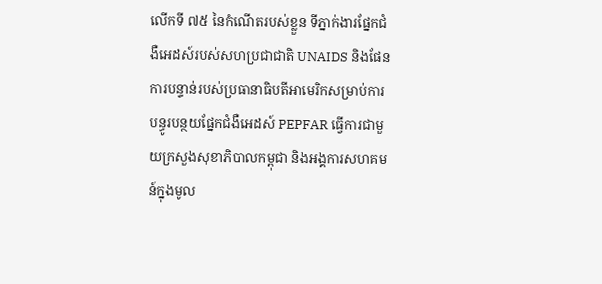លើកទី ៧៥ នៃកំណើតរបស់ខ្លួន ទីភ្នាក់ងារផ្នែកជំងឺអេដស៍របស់សហប្រជាជាតិ UNAIDS និងផែនការបន្ទាន់របស់ប្រធានាធិបតីអាមេរិកសម្រាប់ការបន្ធូរបន្ថយផ្នែកជំងឺអេដស៍ PEPFAR ធ្វើការជាមួយក្រសួងសុខាភិបាលកម្ពុជា និងអង្គការសហគមន៍ក្នុងមូល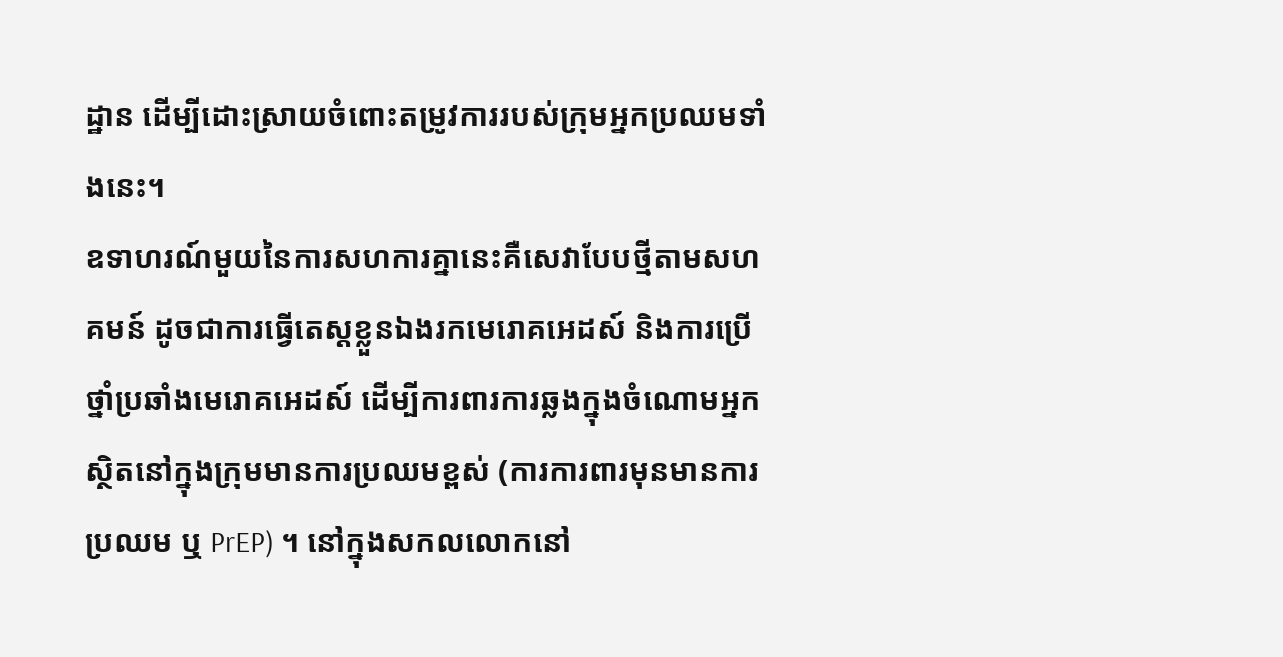ដ្ឋាន ដើម្បីដោះស្រាយចំពោះតម្រូវការរបស់ក្រុមអ្នកប្រឈមទាំងនេះ។
ឧទាហរណ៍មួយនៃការសហការគ្នានេះគឺសេវាបែបថ្មីតាមសហគមន៍ ដូចជាការធ្វើតេស្តខ្លួនឯងរកមេរោគអេដស៍ និងការប្រើថ្នាំប្រឆាំងមេរោគអេដស៍ ដើម្បីការពារការឆ្លងក្នុងចំណោមអ្នកស្ថិតនៅក្នុងក្រុមមានការប្រឈមខ្ពស់ (ការការពារមុនមានការប្រឈម ឬ PrEP) ។ នៅក្នុងសកលលោកនៅ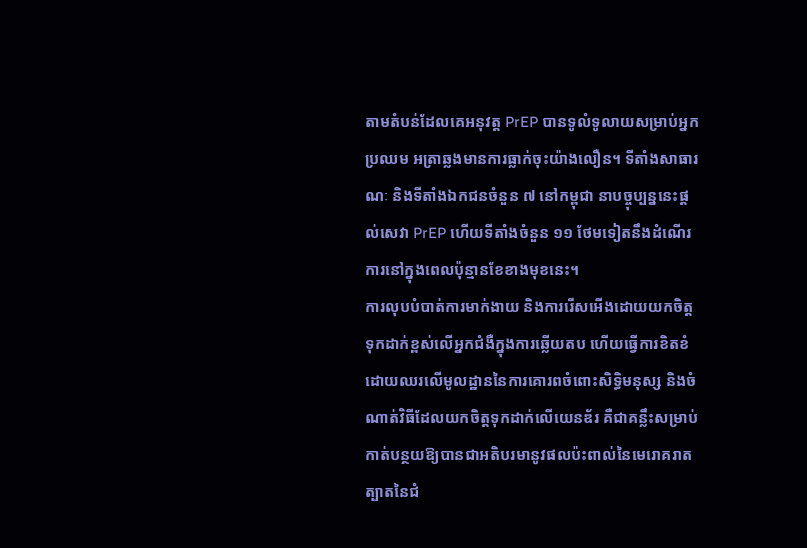តាមតំបន់ដែលគេអនុវត្ត PrEP បានទូលំទូលាយសម្រាប់អ្នកប្រឈម អត្រាឆ្លងមានការធ្លាក់ចុះយ៉ាងលឿន។ ទីតាំងសាធារណៈ និងទីតាំងឯកជនចំនួន ៧ នៅកម្ពុជា នាបច្ចុប្បន្ននេះផ្តល់សេវា PrEP ហើយទីតាំងចំនួន ១១ ថែមទៀតនឹងដំណើរការនៅក្នុងពេលប៉ុន្មានខែខាងមុខនេះ។
ការលុបបំបាត់ការមាក់ងាយ និងការរើសអើងដោយយកចិត្តទុកដាក់ខ្ពស់លើអ្នកជំងឺក្នុងការឆ្លើយតប ហើយធ្វើការខិតខំដោយឈរលើមូលដ្ឋាននៃការគោរពចំពោះសិទ្ធិមនុស្ស និងចំណាត់វិធីដែលយកចិត្តទុកដាក់លើយេនឌ័រ គឺជាគន្លឹះសម្រាប់កាត់បន្ថយឱ្យបានជាអតិបរមានូវផលប៉ះពាល់នៃមេរោគរាតត្បាតនៃជំ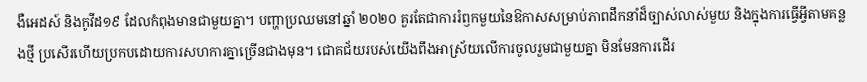ងឺអេដស៍ និងកូវីដ១៩ ដែលកំពុងមានជាមួយគ្នា។ បញ្ហាប្រឈមនៅឆ្នាំ ២០២០ គួរតែជាការរំឭកមួយនៃឱកាសសម្រាប់ភាពដឹកនាំដ៏ច្បាស់លាស់មួយ និងក្នុងការធ្វើអ្វីតាមគន្លងថ្មី ប្រសើរហើយប្រកបដោយការសហការគ្នាច្រើនជាងមុន។ ជោគជ័យរបស់យើងពឹងអាស្រ័យលើការចូលរួមជាមួយគ្នា មិនមែនការដើរ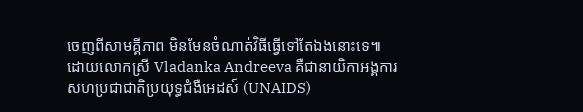ចេញពីសាមគ្គីភាព មិនមែនចំណាត់វិធីធ្វើទៅតែឯងនោះទេ៕
ដោយលោកស្រី Vladanka Andreeva គឺជានាយិកាអង្គការសហប្រជាជាតិប្រយុទ្ធជំងឺអេដស៍ (UNAIDS)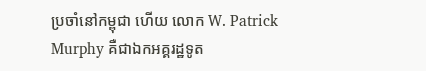ប្រចាំនៅកម្ពុជា ហើយ លោក W. Patrick Murphy គឺជាឯកអគ្គរដ្ឋទូត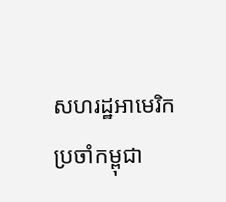សហរដ្ឋអាមេរិកប្រចាំកម្ពុជា